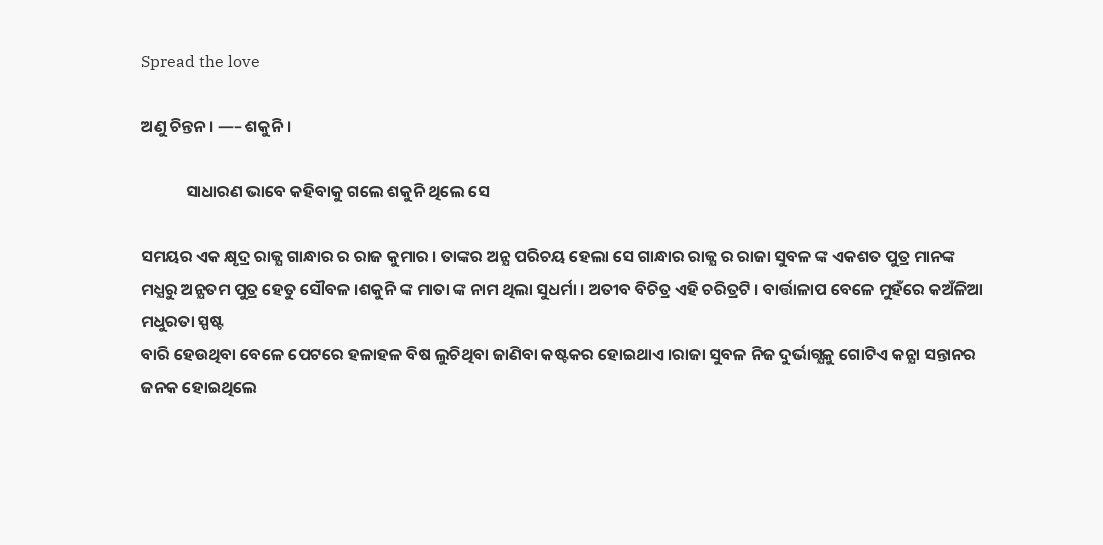Spread the love

ଅଣୁ ଚିନ୍ତନ। —– ଶକୁନି ।

            ସାଧାରଣ ଭାବେ କହିବାକୁ ଗଲେ ଶକୁନି ଥିଲେ ସେ

ସମୟର ଏକ କ୍ଷୃଦ୍ର ରାଜ୍ଯ ଗାନ୍ଧାର ର ରାଜ କୁମାର । ତାଙ୍କର ଅନ୍ଯ ପରିଚୟ ହେଲା ସେ ଗାନ୍ଧାର ରାଜ୍ଯ ର ରାଜା ସୁବଳ ଙ୍କ ଏକଶତ ପୁତ୍ର ମାନଙ୍କ ମଧ୍ଯରୁ ଅନ୍ଯତମ ପୁତ୍ର ହେତୁ ସୌବଳ ।ଶକୁନି ଙ୍କ ମାତା ଙ୍କ ନାମ ଥିଲା ସୁଧର୍ମା । ଅତୀବ ବିଚିତ୍ର ଏହି ଚରିତ୍ରଟି । ବାର୍ତ୍ତାଳାପ ବେଳେ ମୁହଁରେ କଅଁଳିଆ ମଧୁରତା ସ୍ପଷ୍ଟ
ବାରି ହେଉଥିବା ବେଳେ ପେଟରେ ହଳାହଳ ବିଷ ଲୁଚିଥିବା ଜାଣିବା କଷ୍ଟକର ହୋଇଥାଏ ।ରାଜା ସୁବଳ ନିଜ ଦୁର୍ଭାଗ୍ଯକୁ ଗୋଟିଏ କନ୍ଯା ସନ୍ତାନର ଜନକ ହୋଇଥିଲେ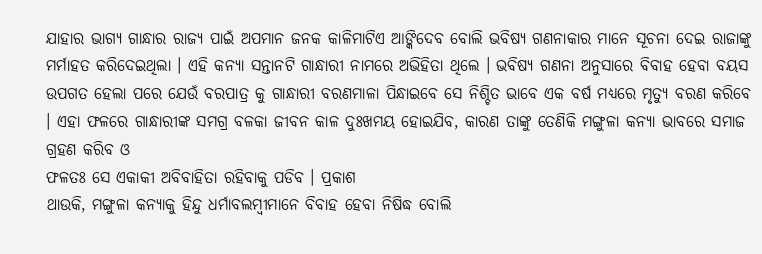ଯାହାର ଭାଗ୍ଯ ଗାନ୍ଧାର ରାଜ୍ଯ ପାଇଁ ଅପମାନ ଜନକ କାଳିମାଟିଏ ଆଙ୍କିଦେବ ବୋଲି ଭବିଷ୍ଯ ଗଣନାକାର ମାନେ ସୂଚନା ଦେଇ ରାଜାଙ୍କୁ ମର୍ମାହତ କରିଦେଇଥିଲା । ଏହି କନ୍ଯା ସନ୍ତାନଟି ଗାନ୍ଧାରୀ ନାମରେ ଅଭିହିତା ଥିଲେ । ଭବିଷ୍ଯ ଗଣନା ଅନୁସାରେ ବିବାହ ହେବା ବୟସ ଉପଗତ ହେଲା ପରେ ଯେଉଁ ବରପାତ୍ର କୁ ଗାନ୍ଧାରୀ ବରଣମାଳା ପିନ୍ଧାଇବେ ସେ ନିଶ୍ଚିତ ଭାବେ ଏକ ବର୍ଷ ମଧ୍ଯରେ ମୃତ୍ଯୁ ବରଣ କରିବେ । ଏହା ଫଳରେ ଗାନ୍ଧାରୀଙ୍କ ସମଗ୍ର ବଳକା ଜୀବନ କାଳ ଦୁଃଖମୟ ହୋଇଯିବ, କାରଣ ତାଙ୍କୁ ତେଣିକି ମଙ୍ଗୁଳା କନ୍ଯା ଭାବରେ ସମାଜ ଗ୍ରହଣ କରିବ ଓ
ଫଳତଃ ସେ ଏକାକୀ ଅବିବାହିତା ରହିବାକୁ ପଡିବ । ପ୍ରକାଶ
ଥାଉକି, ମଙ୍ଗୁଳା କନ୍ଯାକୁ ହିନ୍ଦୁ ଧର୍ମାବଲମ୍ବୀମାନେ ବିବାହ ହେବା ନିଷିଦ୍ଧ ବୋଲି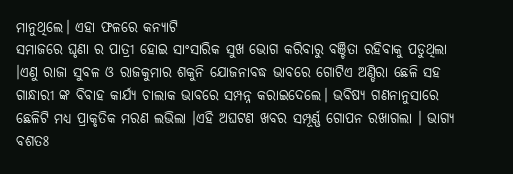ମାନୁଥିଲେ। ଏହା ଫଳରେ କନ୍ଯାଟି
ସମାଜରେ ଘୃଣା ର ପାତ୍ରୀ ହୋଇ ସାଂସାରିକ ସୁଖ ଭୋଗ କରିବାରୁ ବଞ୍ଚିତା ରହିବାକୁ ପଡୁଥିଲା ।ଏଣୁ ରାଜା ସୁବଳ ଓ ରାଜକୁମାର ଶକୁନି ଯୋଜନାବଦ୍ଧ ଭାବରେ ଗୋଟିଏ ଅଣ୍ଡିରା ଛେଳି ସହ ଗାନ୍ଧାରୀ ଙ୍କ ବିବାହ କାର୍ଯ୍ଯ ଚାଲାକ ଭାବରେ ସମ୍ପନ୍ନ କରାଇଦେଲେ। ଭବିଷ୍ଯ ଗଣନାନୁସାରେ ଛେଳିଟି ମଧ୍ଯ ପ୍ରାକୃତିକ ମରଣ ଲଭିଲା ।ଏହି ଅଘଟଣ ଖବର ସମ୍ପୂର୍ଣ୍ଣ ଗୋପନ ରଖାଗଲା । ଭାଗ୍ଯ ବଶତଃ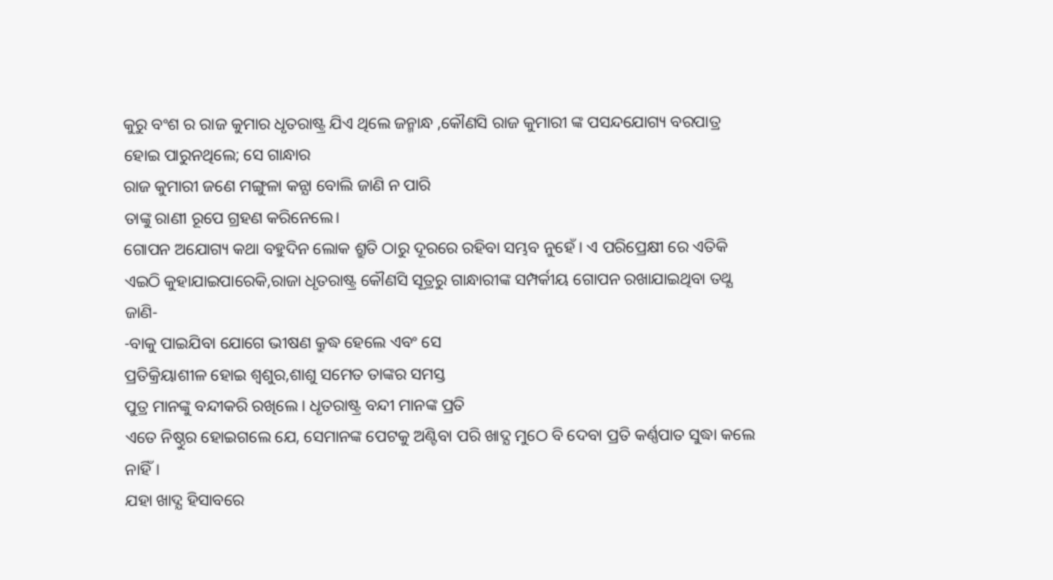କୁରୁ ବଂଶ ର ରାଜ କୁମାର ଧୃତରାଷ୍ଟ୍ର ଯିଏ ଥିଲେ ଜନ୍ମାନ୍ଧ ,କୌଣସି ରାଜ କୁମାରୀ ଙ୍କ ପସନ୍ଦଯୋଗ୍ୟ ବରପାତ୍ର ହୋଇ ପାରୁନଥିଲେ; ସେ ଗାନ୍ଧାର
ରାଜ କୁମାରୀ ଜଣେ ମଙ୍ଗୁଳା କନ୍ଯା ବୋଲି ଜାଣି ନ ପାରି
ତାଙ୍କୁ ରାଣୀ ରୂପେ ଗ୍ରହଣ କରିନେଲେ।
ଗୋପନ ଅଯୋଗ୍ୟ କଥା ବହୁଦିନ ଲୋକ ଶ୍ରୁତି ଠାରୁ ଦୂରରେ ରହିବା ସମ୍ଭବ ନୁହେଁ । ଏ ପରିପ୍ରେକ୍ଷୀ ରେ ଏତିକି ଏଇଠି କୁହାଯାଇପାରେକି,ରାଜା ଧୃତରାଷ୍ଟ୍ର କୌଣସି ସୂତ୍ରରୁ ଗାନ୍ଧାରୀଙ୍କ ସମ୍ପର୍କୀୟ ଗୋପନ ରଖାଯାଇଥିବା ତଥ୍ଯ ଜାଣି-
-ବାକୁ ପାଇଯିବା ଯୋଗେ ଭୀଷଣ କ୍ରୁଦ୍ଧ ହେଲେ ଏବଂ ସେ
ପ୍ରତିକ୍ରିୟାଶୀଳ ହୋଇ ଶ୍ବଶୁର,ଶାଶୁ ସମେତ ତାଙ୍କର ସମସ୍ତ
ପୁତ୍ର ମାନଙ୍କୁ ବନ୍ଦୀକରି ରଖିଲେ । ଧୃତରାଷ୍ଟ୍ର ବନ୍ଦୀ ମାନଙ୍କ ପ୍ରତି
ଏତେ ନିଷ୍ଠୁର ହୋଇଗଲେ ଯେ, ସେମାନଙ୍କ ପେଟକୁ ଅଣ୍ଟିବା ପରି ଖାଦ୍ଯ ମୁଠେ ବି ଦେବା ପ୍ରତି କର୍ଣ୍ଣପାତ ସୁଦ୍ଧା କଲେ ନାହିଁ।
ଯହା ଖାଦ୍ଯ ହିସାବରେ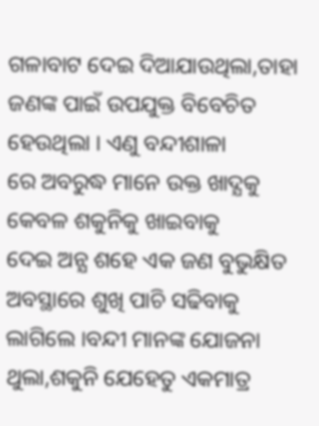ଗଳାବାଟ ଦେଇ ଦିଆଯାଉଥିଲା,ତାହା
ଜଣଙ୍କ ପାଇଁ ଉପଯୁକ୍ତ ବିବେଚିତ ହେଉଥିଲା । ଏଣୁ ବନ୍ଦୀଶାଳା
ରେ ଅବରୁଦ୍ଧ ମାନେ ଉକ୍ତ ଖାଦ୍ଯକୁ କେବଳ ଶକୁନିକୁ ଖାଇବାକୁ
ଦେଇ ଅନ୍ଯ ଶହେ ଏକ ଜଣ ବୁଭୁକ୍ଷିତ ଅବସ୍ଥାରେ ଶୁଖି ପାଚି ସଢିବାକୁ ଲାଗିଲେ ।ବନ୍ଦୀ ମାନଙ୍କ ଯୋଜନା ଥୁଲା,ଶକୁନି ଯେହେତୁ ଏକମାତ୍ର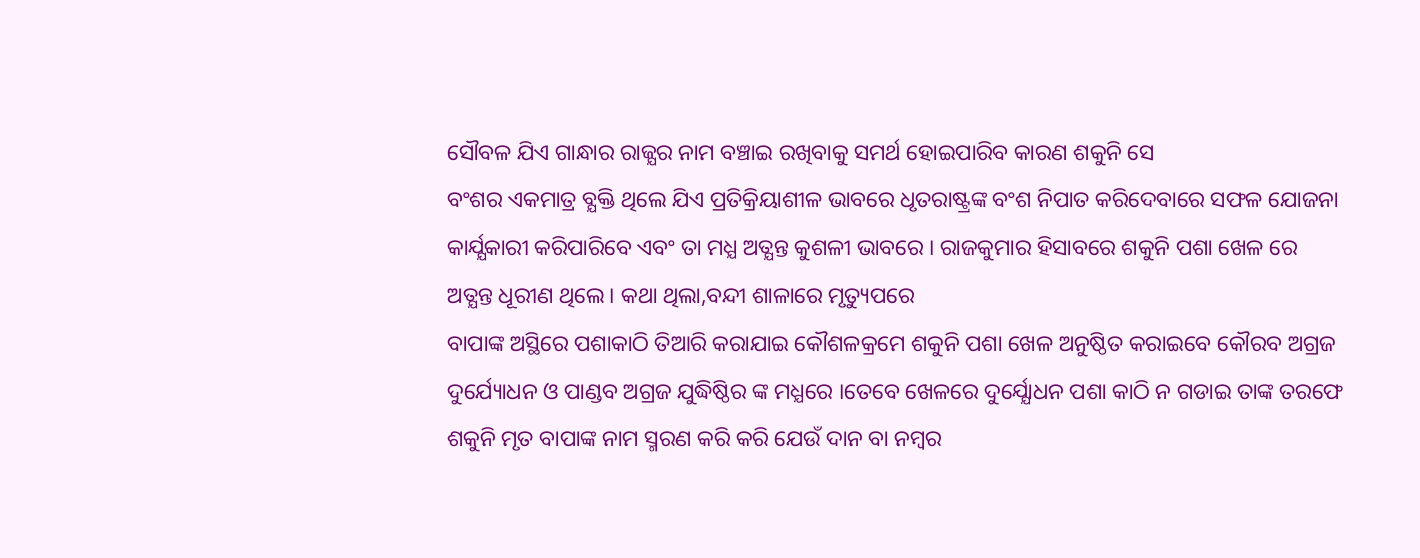ସୌବଳ ଯିଏ ଗାନ୍ଧାର ରାଜ୍ଯର ନାମ ବଞ୍ଚାଇ ରଖିବାକୁ ସମର୍ଥ ହୋଇପାରିବ କାରଣ ଶକୁନି ସେ
ବଂଶର ଏକମାତ୍ର ବ୍ଯକ୍ତି ଥିଲେ ଯିଏ ପ୍ରତିକ୍ରିୟାଶୀଳ ଭାବରେ ଧୃତରାଷ୍ଟ୍ରଙ୍କ ବଂଶ ନିପାତ କରିଦେବାରେ ସଫଳ ଯୋଜନା କାର୍ଯ୍ଯକାରୀ କରିପାରିବେ ଏବଂ ତା ମଧ୍ଯ ଅତ୍ଯନ୍ତ କୁଶଳୀ ଭାବରେ । ରାଜକୁମାର ହିସାବରେ ଶକୁନି ପଶା ଖେଳ ରେ
ଅତ୍ଯନ୍ତ ଧୂରୀଣ ଥିଲେ। କଥା ଥିଲା,ବନ୍ଦୀ ଶାଳାରେ ମୃତ୍ୟୁପରେ
ବାପାଙ୍କ ଅସ୍ଥିରେ ପଶାକାଠି ତିଆରି କରାଯାଇ କୌଶଳକ୍ରମେ ଶକୁନି ପଶା ଖେଳ ଅନୁଷ୍ଠିତ କରାଇବେ କୌରବ ଅଗ୍ରଜ ଦୁର୍ଯ୍ୟୋଧନ ଓ ପାଣ୍ଡବ ଅଗ୍ରଜ ଯୁଦ୍ଧିଷ୍ଠିର ଙ୍କ ମଧ୍ଯରେ ।ତେବେ ଖେଳରେ ଦୁର୍ଯ୍ଯୋଧନ ପଶା କାଠି ନ ଗଡାଇ ତାଙ୍କ ତରଫେ
ଶକୁନି ମୃତ ବାପାଙ୍କ ନାମ ସ୍ମରଣ କରି କରି ଯେଉଁ ଦାନ ବା ନମ୍ବର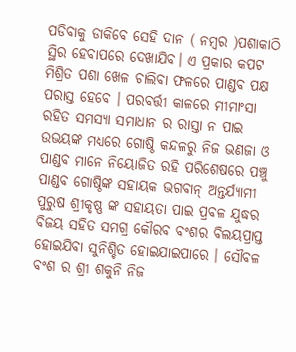ପଡିବାକୁ ଡାକିବେ ସେହି ଦାନ ( ନମ୍ବର )ପଶାକାଠି ସ୍ଥିର ହେବାପରେ ଦେଖାଯିବ। ଏ ପ୍ରକାର କପଟ ମିଶ୍ରିତ ପଶା ଖେଳ ଚାଲିବା ଫଳରେ ପାଣ୍ଡବ ପକ୍ଷ ପରାସ୍ତ ହେବେ । ପରବର୍ତ୍ତୀ କାଳରେ ମୀମାଂସା ରହିତ ସମସ୍ଯା ସମାଧାନ ର ରାସ୍ତା ନ ପାଇ ଉଭୟଙ୍କ ମଧ୍ଯରେ ଗୋଷ୍ଠି କନ୍ଦଳରୁ ନିଜ ଭଣଜା ଓ ପାଣ୍ଡବ ମାନେ ନିୟୋଜିତ ରହି ପରିଶେଷରେ ପଞ୍ଚୁ ପାଣ୍ଡବ ଗୋଷ୍ଠିଙ୍କ ସହାୟକ ଭଗବାନ୍ ଅନ୍ତର୍ଯ୍ୟାମୀ ପୁରୁଷ ଶ୍ରୀକୃଷ୍ଣ ଙ୍କ ସହାୟତା ପାଇ ପ୍ରବଳ ଯୁଦ୍ଧର ବିଜୟ ସହିତ ସମଗ୍ର କୌରବ ବଂଶର ବିଲୟପ୍ରାପ୍ତ ହୋଇଯିବା ସୁନିଶ୍ଚିତ ହୋଇଯାଇପାରେ । ସୌବଳ ବଂଶ ର ଶ୍ରୀ ଶକୁନି ନିଜ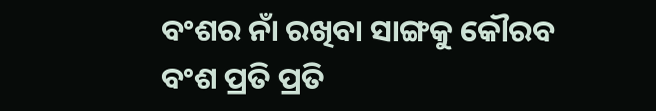ବଂଶର ନାଁ ରଖିବା ସାଙ୍ଗକୁ କୌରବ ବଂଶ ପ୍ରତି ପ୍ରତି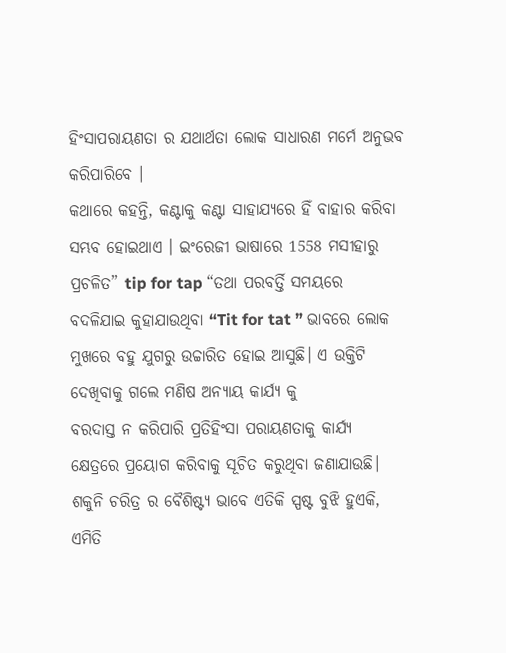ହିଂସାପରାୟଣତା ର ଯଥାର୍ଥତା ଲୋକ ସାଧାରଣ ମର୍ମେ ଅନୁଭବ କରିପାରିବେ ।
କଥାରେ କହନ୍ତି, କଣ୍ଟାକୁ କଣ୍ଟା ସାହାଯ୍ଯରେ ହିଁ ବାହାର କରିବା ସମ୍ଭବ ହୋଇଥାଏ । ଇଂରେଜୀ ଭାଷାରେ 1558 ମସୀହାରୁ ପ୍ରଚଳିତ” tip for tap “ତଥା ପରବର୍ତ୍ତି ସମୟରେ ବଦଳିଯାଇ କୁହାଯାଉଥିବା “Tit for tat ” ଭାବରେ ଲୋକ ମୁଖରେ ବହୁ ଯୁଗରୁ ଉଚ୍ଚାରିତ ହୋଇ ଆସୁଛି। ଏ ଉକ୍ତିଟି ଦେଖିବାକୁ ଗଲେ ମଣିଷ ଅନ୍ଯାୟ କାର୍ଯ୍ଯ କୁ
ବରଦାସ୍ତ ନ କରିପାରି ପ୍ରତିହିଂସା ପରାୟଣତାକୁ କାର୍ଯ୍ଯ କ୍ଷେତ୍ରରେ ପ୍ରୟୋଗ କରିବାକୁ ସୂଚିତ କରୁଥିବା ଜଣାଯାଉଛି।
ଶକୁନି ଚରିତ୍ର ର ବୈଶିଷ୍ଟ୍ଯ ଭାବେ ଏତିକି ସ୍ପଷ୍ଟ ବୁଝି ହୁଏକି, ଏମିତି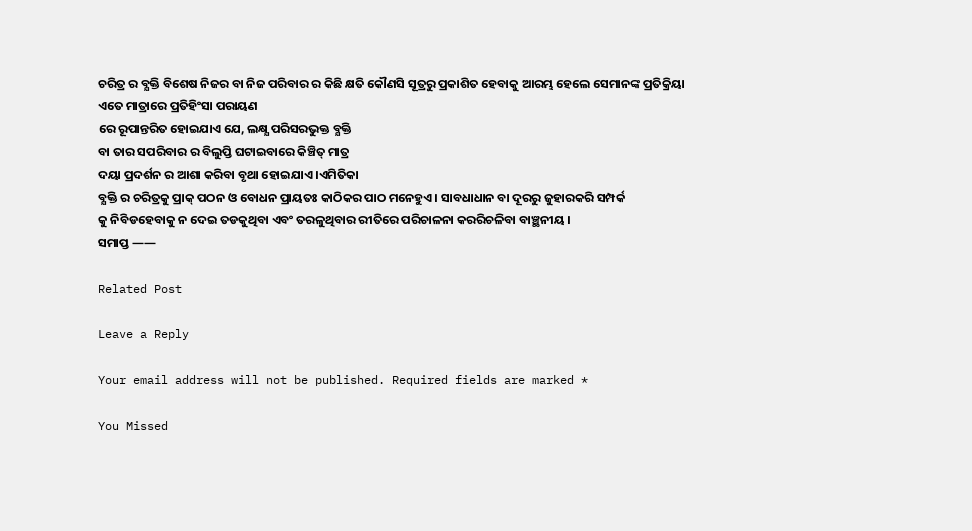ଚରିତ୍ର ର ବ୍ଯକ୍ତି ବିଶେଷ ନିଜର ବା ନିଜ ପରିବାର ର କିଛି କ୍ଷତି କୌଣସି ସୂତ୍ରରୁ ପ୍ରକାଶିତ ହେବାକୁ ଆରମ୍ଭ ହେଲେ ସେମାନଙ୍କ ପ୍ରତିକ୍ରିୟା ଏତେ ମାତ୍ରାରେ ପ୍ରତିହିଂସା ପରାୟଣ
ରେ ରୂପାନ୍ତରିତ ହୋଇଯାଏ ଯେ, ଲକ୍ଷ୍ଯ ପରିସରଭୁକ୍ତ ବ୍ଯକ୍ତି
ବା ତାର ସପରିବାର ର ବିଲୁପ୍ତି ଘଟାଇବାରେ କିଞ୍ଚିତ୍ ମାତ୍ର
ଦୟା ପ୍ରଦର୍ଶନ ର ଆଶା କରିବା ବୃଥା ହୋଇଯାଏ ।ଏମିତିକା
ବ୍ଯକ୍ତି ର ଚରିତ୍ରକୁ ପ୍ରାକ୍ ପଠନ ଓ ବୋଧନ ପ୍ରାୟତଃ କାଠିକର ପାଠ ମନେହୁଏ । ସାବଧାଧାନ ବା ଦୂରରୁ ଜୁହାରକରି ସମ୍ପର୍କ
କୁ ନିବିଡହେବାକୁ ନ ଦେଇ ତଡକୁଥିବା ଏବଂ ତରଳୁଥିବାର ରୀତିରେ ପରିଚାଳନା କରରିଚଳିବା ବାଞ୍ଛନୀୟ ।
ସମାପ୍ତ ——

Related Post

Leave a Reply

Your email address will not be published. Required fields are marked *

You Missed